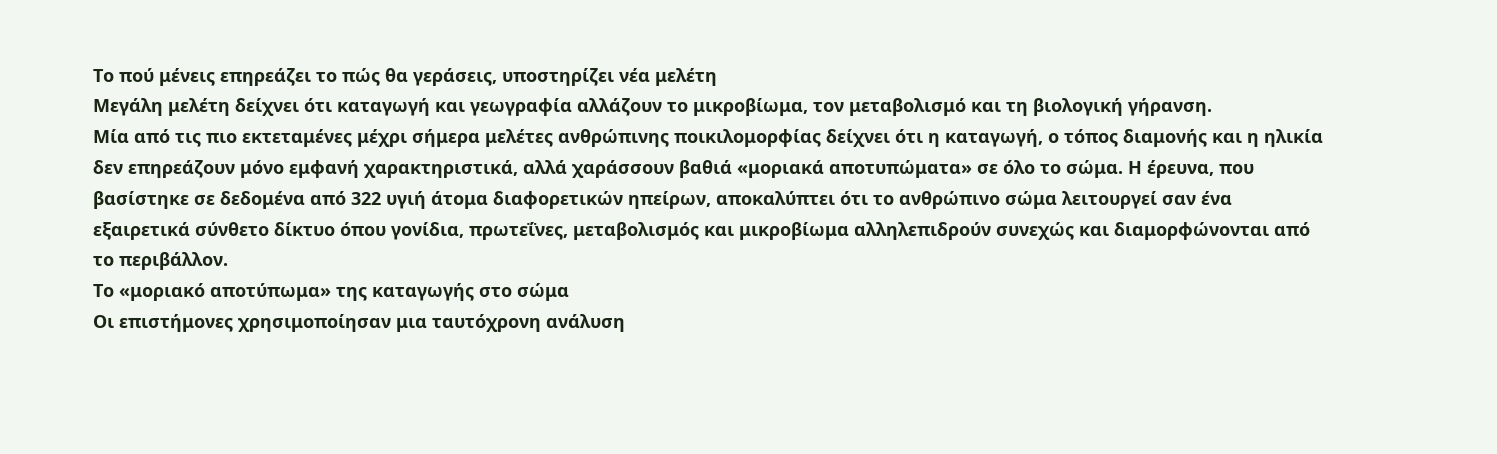Το πού μένεις επηρεάζει το πώς θα γεράσεις, υποστηρίζει νέα μελέτη
Μεγάλη μελέτη δείχνει ότι καταγωγή και γεωγραφία αλλάζουν το μικροβίωμα, τον μεταβολισμό και τη βιολογική γήρανση.
Μία από τις πιο εκτεταμένες μέχρι σήμερα μελέτες ανθρώπινης ποικιλομορφίας δείχνει ότι η καταγωγή, ο τόπος διαμονής και η ηλικία δεν επηρεάζουν μόνο εμφανή χαρακτηριστικά, αλλά χαράσσουν βαθιά «μοριακά αποτυπώματα» σε όλο το σώμα. Η έρευνα, που βασίστηκε σε δεδομένα από 322 υγιή άτομα διαφορετικών ηπείρων, αποκαλύπτει ότι το ανθρώπινο σώμα λειτουργεί σαν ένα εξαιρετικά σύνθετο δίκτυο όπου γονίδια, πρωτεΐνες, μεταβολισμός και μικροβίωμα αλληλεπιδρούν συνεχώς και διαμορφώνονται από το περιβάλλον.
Το «μοριακό αποτύπωμα» της καταγωγής στο σώμα
Οι επιστήμονες χρησιμοποίησαν μια ταυτόχρονη ανάλυση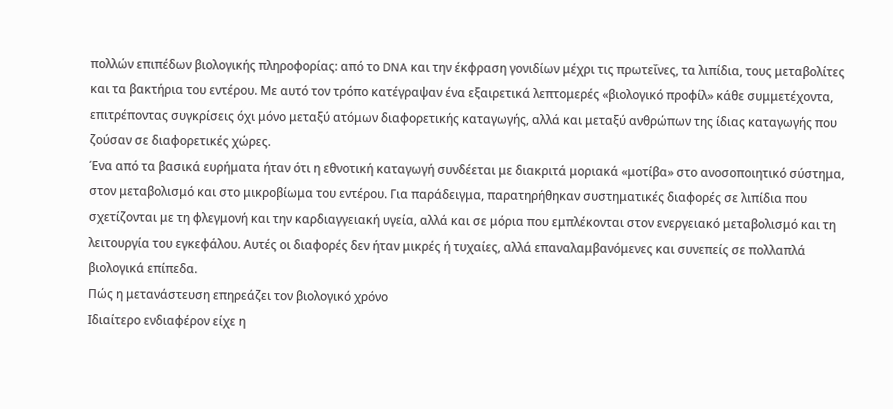πολλών επιπέδων βιολογικής πληροφορίας: από το DNA και την έκφραση γονιδίων μέχρι τις πρωτεΐνες, τα λιπίδια, τους μεταβολίτες και τα βακτήρια του εντέρου. Με αυτό τον τρόπο κατέγραψαν ένα εξαιρετικά λεπτομερές «βιολογικό προφίλ» κάθε συμμετέχοντα, επιτρέποντας συγκρίσεις όχι μόνο μεταξύ ατόμων διαφορετικής καταγωγής, αλλά και μεταξύ ανθρώπων της ίδιας καταγωγής που ζούσαν σε διαφορετικές χώρες.
Ένα από τα βασικά ευρήματα ήταν ότι η εθνοτική καταγωγή συνδέεται με διακριτά μοριακά «μοτίβα» στο ανοσοποιητικό σύστημα, στον μεταβολισμό και στο μικροβίωμα του εντέρου. Για παράδειγμα, παρατηρήθηκαν συστηματικές διαφορές σε λιπίδια που σχετίζονται με τη φλεγμονή και την καρδιαγγειακή υγεία, αλλά και σε μόρια που εμπλέκονται στον ενεργειακό μεταβολισμό και τη λειτουργία του εγκεφάλου. Αυτές οι διαφορές δεν ήταν μικρές ή τυχαίες, αλλά επαναλαμβανόμενες και συνεπείς σε πολλαπλά βιολογικά επίπεδα.
Πώς η μετανάστευση επηρεάζει τον βιολογικό χρόνο
Ιδιαίτερο ενδιαφέρον είχε η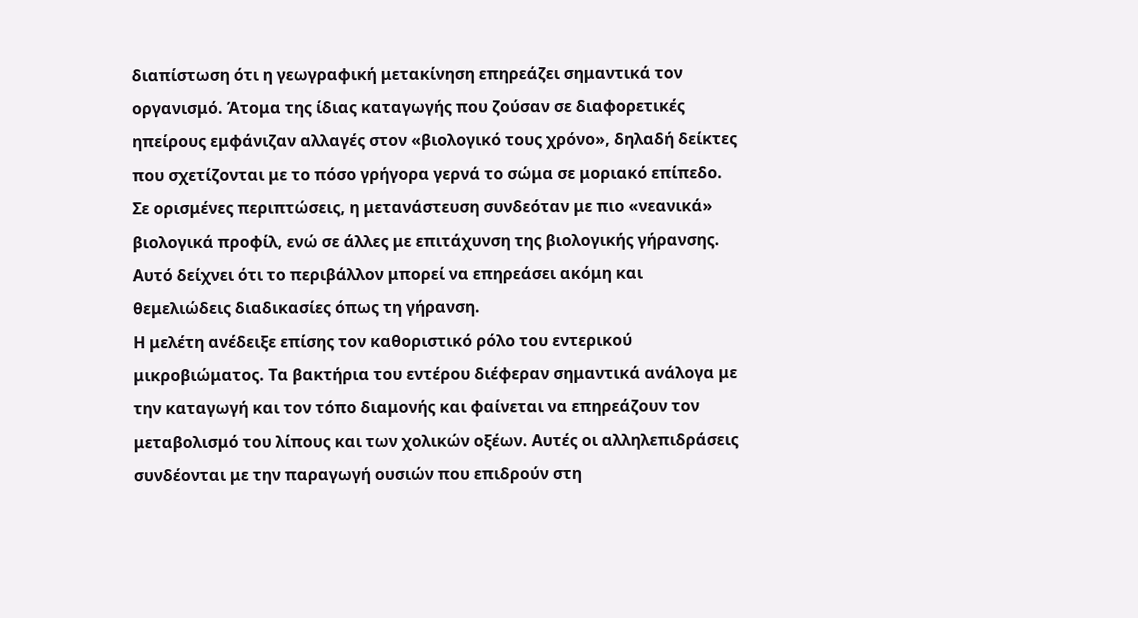διαπίστωση ότι η γεωγραφική μετακίνηση επηρεάζει σημαντικά τον οργανισμό. Άτομα της ίδιας καταγωγής που ζούσαν σε διαφορετικές ηπείρους εμφάνιζαν αλλαγές στον «βιολογικό τους χρόνο», δηλαδή δείκτες που σχετίζονται με το πόσο γρήγορα γερνά το σώμα σε μοριακό επίπεδο. Σε ορισμένες περιπτώσεις, η μετανάστευση συνδεόταν με πιο «νεανικά» βιολογικά προφίλ, ενώ σε άλλες με επιτάχυνση της βιολογικής γήρανσης. Αυτό δείχνει ότι το περιβάλλον μπορεί να επηρεάσει ακόμη και θεμελιώδεις διαδικασίες όπως τη γήρανση.
Η μελέτη ανέδειξε επίσης τον καθοριστικό ρόλο του εντερικού μικροβιώματος. Τα βακτήρια του εντέρου διέφεραν σημαντικά ανάλογα με την καταγωγή και τον τόπο διαμονής και φαίνεται να επηρεάζουν τον μεταβολισμό του λίπους και των χολικών οξέων. Αυτές οι αλληλεπιδράσεις συνδέονται με την παραγωγή ουσιών που επιδρούν στη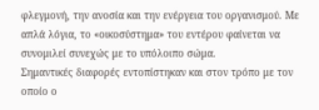φλεγμονή, την ανοσία και την ενέργεια του οργανισμού. Με απλά λόγια, το «οικοσύστημα» του εντέρου φαίνεται να συνομιλεί συνεχώς με το υπόλοιπο σώμα.
Σημαντικές διαφορές εντοπίστηκαν και στον τρόπο με τον οποίο ο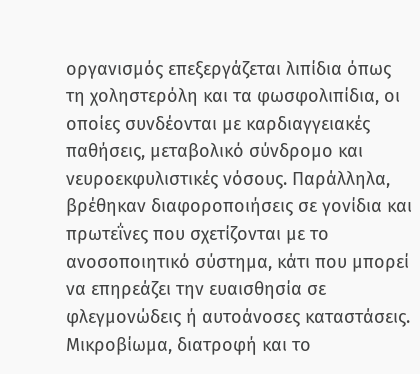οργανισμός επεξεργάζεται λιπίδια όπως τη χοληστερόλη και τα φωσφολιπίδια, οι οποίες συνδέονται με καρδιαγγειακές παθήσεις, μεταβολικό σύνδρομο και νευροεκφυλιστικές νόσους. Παράλληλα, βρέθηκαν διαφοροποιήσεις σε γονίδια και πρωτεΐνες που σχετίζονται με το ανοσοποιητικό σύστημα, κάτι που μπορεί να επηρεάζει την ευαισθησία σε φλεγμονώδεις ή αυτοάνοσες καταστάσεις.
Μικροβίωμα, διατροφή και το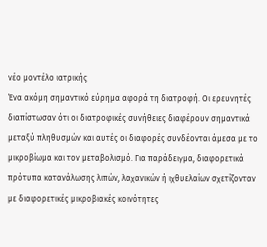νέο μοντέλο ιατρικής
Ένα ακόμη σημαντικό εύρημα αφορά τη διατροφή. Οι ερευνητές διαπίστωσαν ότι οι διατροφικές συνήθειες διαφέρουν σημαντικά μεταξύ πληθυσμών και αυτές οι διαφορές συνδέονται άμεσα με το μικροβίωμα και τον μεταβολισμό. Για παράδειγμα, διαφορετικά πρότυπα κατανάλωσης λιπών, λαχανικών ή ιχθυελαίων σχετίζονταν με διαφορετικές μικροβιακές κοινότητες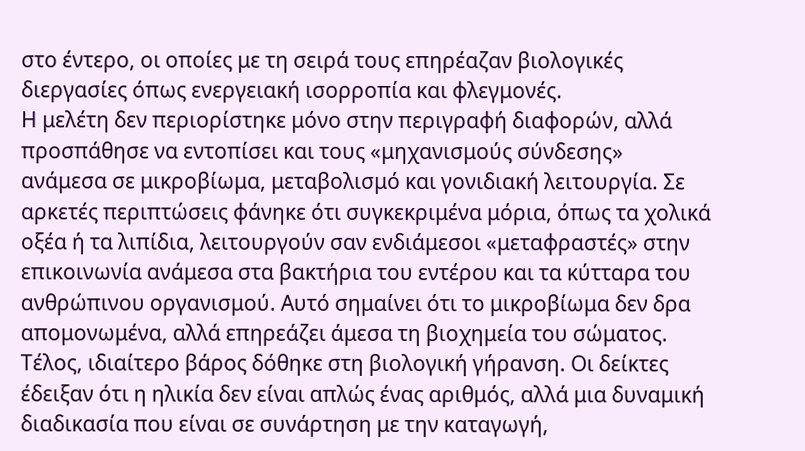στο έντερο, οι οποίες με τη σειρά τους επηρέαζαν βιολογικές διεργασίες όπως ενεργειακή ισορροπία και φλεγμονές.
Η μελέτη δεν περιορίστηκε μόνο στην περιγραφή διαφορών, αλλά προσπάθησε να εντοπίσει και τους «μηχανισμούς σύνδεσης» ανάμεσα σε μικροβίωμα, μεταβολισμό και γονιδιακή λειτουργία. Σε αρκετές περιπτώσεις φάνηκε ότι συγκεκριμένα μόρια, όπως τα χολικά οξέα ή τα λιπίδια, λειτουργούν σαν ενδιάμεσοι «μεταφραστές» στην επικοινωνία ανάμεσα στα βακτήρια του εντέρου και τα κύτταρα του ανθρώπινου οργανισμού. Αυτό σημαίνει ότι το μικροβίωμα δεν δρα απομονωμένα, αλλά επηρεάζει άμεσα τη βιοχημεία του σώματος.
Τέλος, ιδιαίτερο βάρος δόθηκε στη βιολογική γήρανση. Οι δείκτες έδειξαν ότι η ηλικία δεν είναι απλώς ένας αριθμός, αλλά μια δυναμική διαδικασία που είναι σε συνάρτηση με την καταγωγή,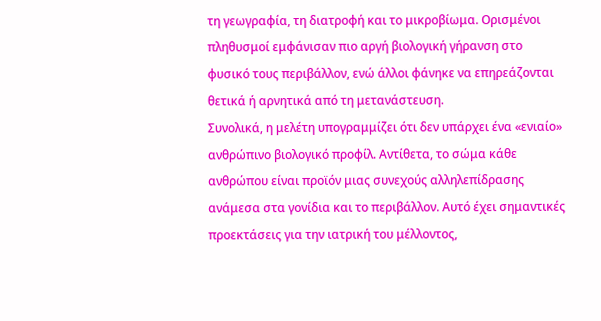τη γεωγραφία, τη διατροφή και το μικροβίωμα. Ορισμένοι πληθυσμοί εμφάνισαν πιο αργή βιολογική γήρανση στο φυσικό τους περιβάλλον, ενώ άλλοι φάνηκε να επηρεάζονται θετικά ή αρνητικά από τη μετανάστευση.
Συνολικά, η μελέτη υπογραμμίζει ότι δεν υπάρχει ένα «ενιαίο» ανθρώπινο βιολογικό προφίλ. Αντίθετα, το σώμα κάθε ανθρώπου είναι προϊόν μιας συνεχούς αλληλεπίδρασης ανάμεσα στα γονίδια και το περιβάλλον. Αυτό έχει σημαντικές προεκτάσεις για την ιατρική του μέλλοντος,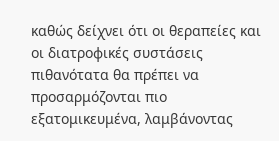καθώς δείχνει ότι οι θεραπείες και οι διατροφικές συστάσεις πιθανότατα θα πρέπει να προσαρμόζονται πιο εξατομικευμένα, λαμβάνοντας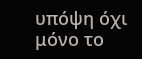υπόψη όχι μόνο το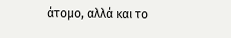άτομο, αλλά και το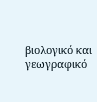βιολογικό και γεωγραφικό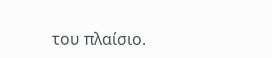του πλαίσιο.